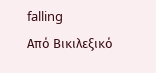falling
Από Βικιλεξικό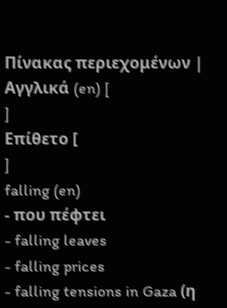Πίνακας περιεχομένων |
Αγγλικά (en) [
]
Επίθετο [
]
falling (en)
- που πέφτει
- falling leaves
- falling prices
- falling tensions in Gaza (η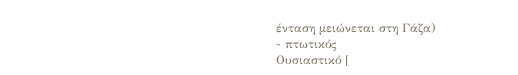ένταση μειώνεται στη Γάζα)
- πτωτικός
Ουσιαστικό [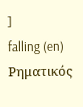]
falling (en)
Ρηματικός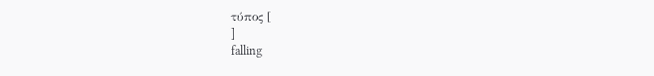τύπος [
]
falling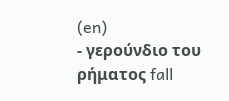(en)
- γερούνδιο του ρήματος fall